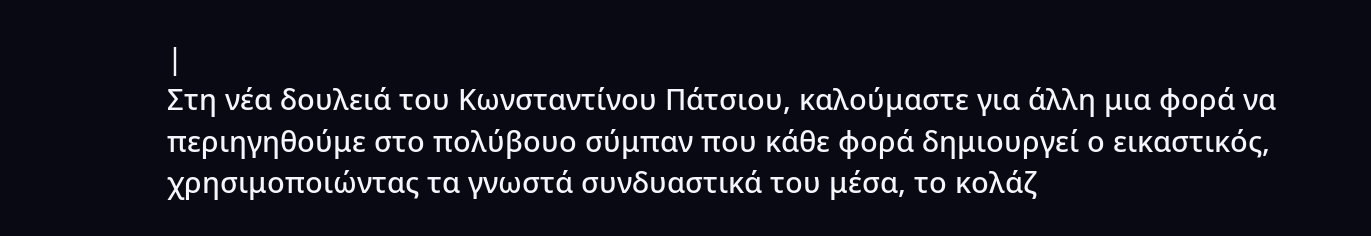|
Στη νέα δουλειά του Κωνσταντίνου Πάτσιου, καλούμαστε για άλλη μια φορά να περιηγηθούμε στο πολύβουο σύμπαν που κάθε φορά δημιουργεί ο εικαστικός, χρησιμοποιώντας τα γνωστά συνδυαστικά του μέσα, το κολάζ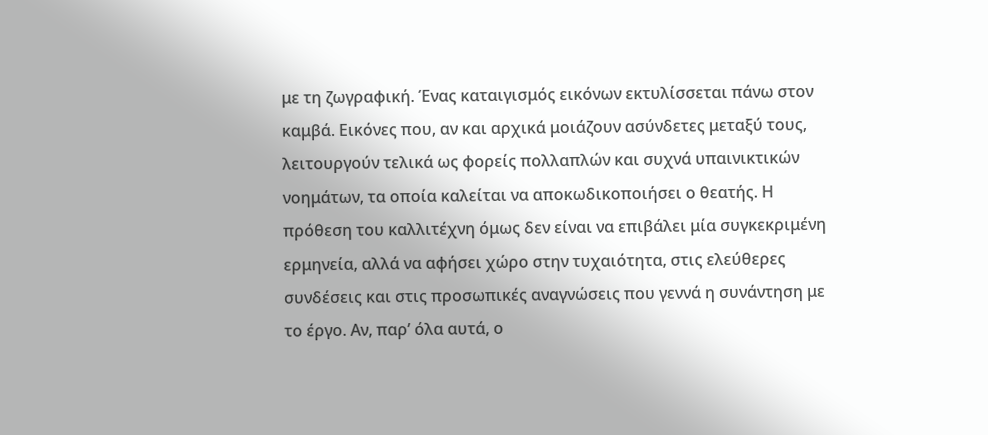με τη ζωγραφική. Ένας καταιγισμός εικόνων εκτυλίσσεται πάνω στον καμβά. Εικόνες που, αν και αρχικά μοιάζουν ασύνδετες μεταξύ τους, λειτουργούν τελικά ως φορείς πολλαπλών και συχνά υπαινικτικών νοημάτων, τα οποία καλείται να αποκωδικοποιήσει ο θεατής. Η πρόθεση του καλλιτέχνη όμως δεν είναι να επιβάλει μία συγκεκριμένη ερμηνεία, αλλά να αφήσει χώρο στην τυχαιότητα, στις ελεύθερες συνδέσεις και στις προσωπικές αναγνώσεις που γεννά η συνάντηση με το έργο. Αν, παρ’ όλα αυτά, ο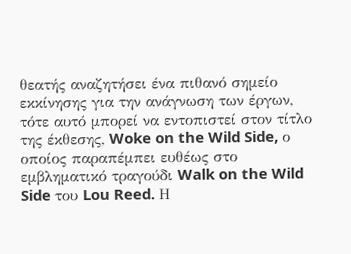θεατής αναζητήσει ένα πιθανό σημείο εκκίνησης για την ανάγνωση των έργων, τότε αυτό μπορεί να εντοπιστεί στον τίτλο της έκθεσης, Woke on the Wild Side, ο οποίος παραπέμπει ευθέως στο εμβληματικό τραγούδι Walk on the Wild Side του Lou Reed. Η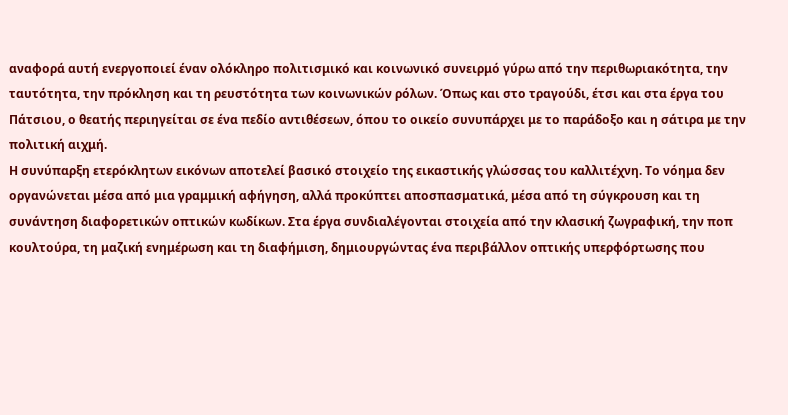αναφορά αυτή ενεργοποιεί έναν ολόκληρο πολιτισμικό και κοινωνικό συνειρμό γύρω από την περιθωριακότητα, την ταυτότητα, την πρόκληση και τη ρευστότητα των κοινωνικών ρόλων. Όπως και στο τραγούδι, έτσι και στα έργα του Πάτσιου, ο θεατής περιηγείται σε ένα πεδίο αντιθέσεων, όπου το οικείο συνυπάρχει με το παράδοξο και η σάτιρα με την πολιτική αιχμή.
Η συνύπαρξη ετερόκλητων εικόνων αποτελεί βασικό στοιχείο της εικαστικής γλώσσας του καλλιτέχνη. Το νόημα δεν οργανώνεται μέσα από μια γραμμική αφήγηση, αλλά προκύπτει αποσπασματικά, μέσα από τη σύγκρουση και τη συνάντηση διαφορετικών οπτικών κωδίκων. Στα έργα συνδιαλέγονται στοιχεία από την κλασική ζωγραφική, την ποπ κουλτούρα, τη μαζική ενημέρωση και τη διαφήμιση, δημιουργώντας ένα περιβάλλον οπτικής υπερφόρτωσης που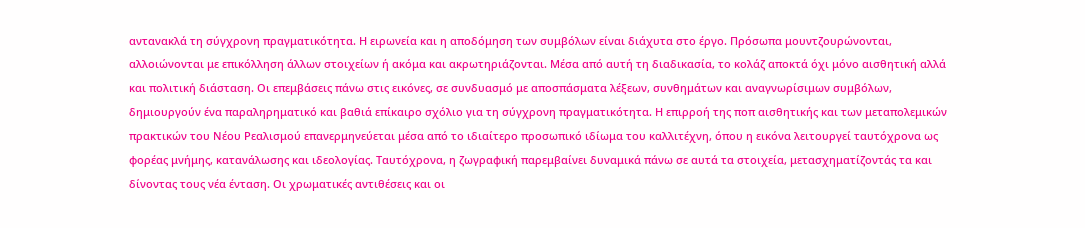αντανακλά τη σύγχρονη πραγματικότητα. Η ειρωνεία και η αποδόμηση των συμβόλων είναι διάχυτα στο έργο. Πρόσωπα μουντζουρώνονται, αλλοιώνονται με επικόλληση άλλων στοιχείων ή ακόμα και ακρωτηριάζονται. Μέσα από αυτή τη διαδικασία, το κολάζ αποκτά όχι μόνο αισθητική αλλά και πολιτική διάσταση. Οι επεμβάσεις πάνω στις εικόνες, σε συνδυασμό με αποσπάσματα λέξεων, συνθημάτων και αναγνωρίσιμων συμβόλων, δημιουργούν ένα παραληρηματικό και βαθιά επίκαιρο σχόλιο για τη σύγχρονη πραγματικότητα. Η επιρροή της ποπ αισθητικής και των μεταπολεμικών πρακτικών του Νέου Ρεαλισμού επανερμηνεύεται μέσα από το ιδιαίτερο προσωπικό ιδίωμα του καλλιτέχνη, όπου η εικόνα λειτουργεί ταυτόχρονα ως φορέας μνήμης, κατανάλωσης και ιδεολογίας. Ταυτόχρονα, η ζωγραφική παρεμβαίνει δυναμικά πάνω σε αυτά τα στοιχεία, μετασχηματίζοντάς τα και δίνοντας τους νέα ένταση. Οι χρωματικές αντιθέσεις και οι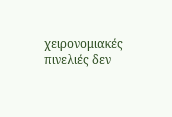χειρονομιακές πινελιές δεν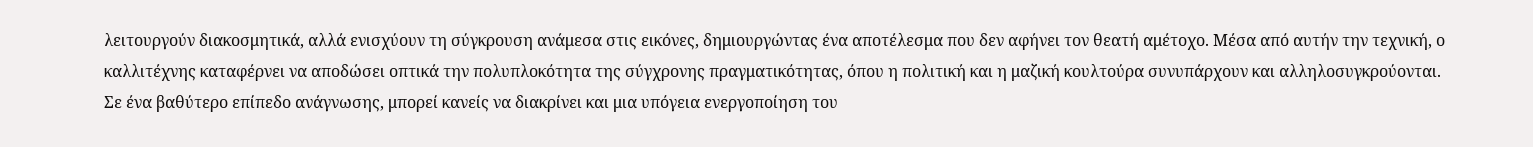λειτουργούν διακοσμητικά, αλλά ενισχύουν τη σύγκρουση ανάμεσα στις εικόνες, δημιουργώντας ένα αποτέλεσμα που δεν αφήνει τον θεατή αμέτοχο. Μέσα από αυτήν την τεχνική, ο καλλιτέχνης καταφέρνει να αποδώσει οπτικά την πολυπλοκότητα της σύγχρονης πραγματικότητας, όπου η πολιτική και η μαζική κουλτούρα συνυπάρχουν και αλληλοσυγκρούονται.
Σε ένα βαθύτερο επίπεδο ανάγνωσης, μπορεί κανείς να διακρίνει και μια υπόγεια ενεργοποίηση του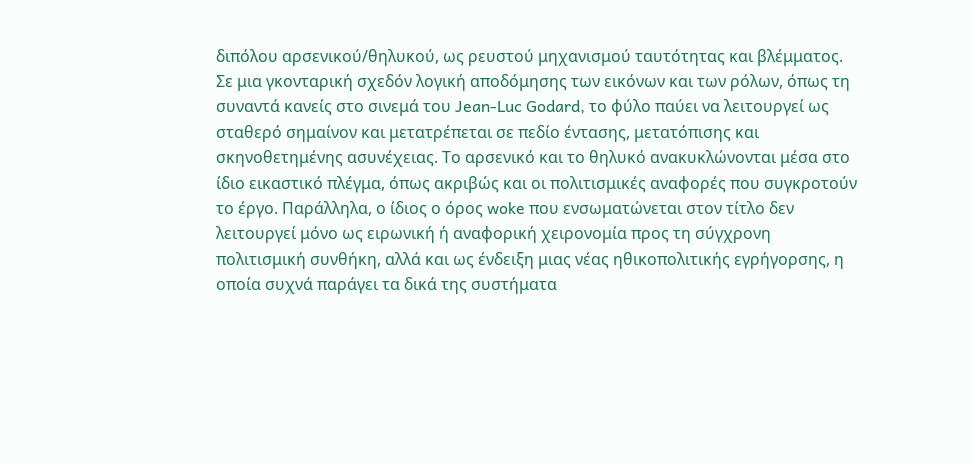διπόλου αρσενικού/θηλυκού, ως ρευστού μηχανισμού ταυτότητας και βλέμματος. Σε μια γκονταρική σχεδόν λογική αποδόμησης των εικόνων και των ρόλων, όπως τη συναντά κανείς στο σινεμά του Jean-Luc Godard, το φύλο παύει να λειτουργεί ως σταθερό σημαίνον και μετατρέπεται σε πεδίο έντασης, μετατόπισης και σκηνοθετημένης ασυνέχειας. Το αρσενικό και το θηλυκό ανακυκλώνονται μέσα στο ίδιο εικαστικό πλέγμα, όπως ακριβώς και οι πολιτισμικές αναφορές που συγκροτούν το έργο. Παράλληλα, ο ίδιος ο όρος woke που ενσωματώνεται στον τίτλο δεν λειτουργεί μόνο ως ειρωνική ή αναφορική χειρονομία προς τη σύγχρονη πολιτισμική συνθήκη, αλλά και ως ένδειξη μιας νέας ηθικοπολιτικής εγρήγορσης, η οποία συχνά παράγει τα δικά της συστήματα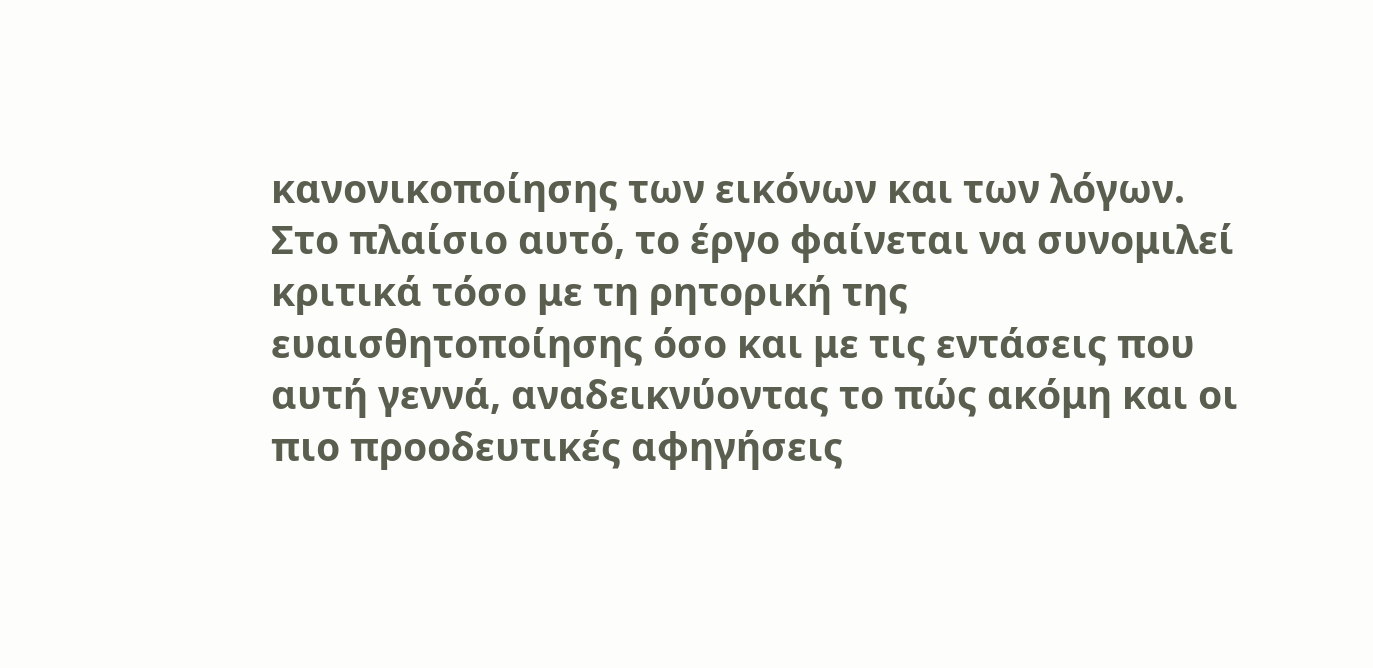κανονικοποίησης των εικόνων και των λόγων. Στο πλαίσιο αυτό, το έργο φαίνεται να συνομιλεί κριτικά τόσο με τη ρητορική της ευαισθητοποίησης όσο και με τις εντάσεις που αυτή γεννά, αναδεικνύοντας το πώς ακόμη και οι πιο προοδευτικές αφηγήσεις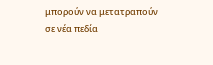μπορούν να μετατραπούν σε νέα πεδία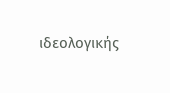ιδεολογικής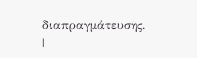διαπραγμάτευσης.
|